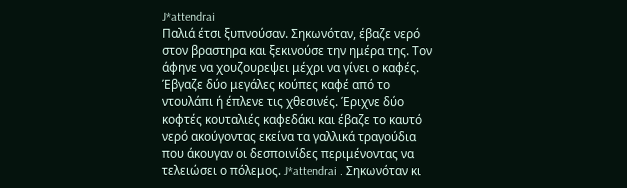J*attendrai
Παλιά έτσι ξυπνούσαν. Σηκωνόταν, έβαζε νερό στον βραστηρα και ξεκινούσε την ημέρα της. Τον άφηνε να χουζουρεψει μέχρι να γίνει ο καφές. Έβγαζε δύο μεγάλες κούπες καφέ από το ντουλάπι ή έπλενε τις χθεσινές. Έριχνε δύο κοφτές κουταλιές καφεδάκι και έβαζε το καυτό νερό ακούγοντας εκείνα τα γαλλικά τραγούδια που άκουγαν οι δεσποινίδες περιμένοντας να τελειώσει ο πόλεμος. J*attendrai . Σηκωνόταν κι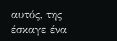αυτός, της έσκαγε ένα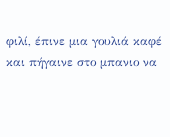φιλί, έπινε μια γουλιά καφέ και πήγαινε στο μπανιο να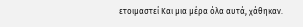ετοιμαστεί Και μια μέρα όλα αυτά, χάθηκαν.